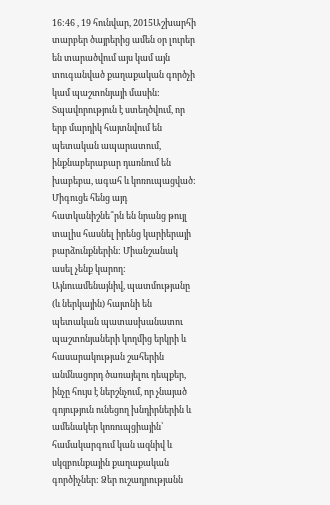16:46 , 19 հունվար, 2015Աշխարհի տարբեր ծայրերից ամեն օր լուրեր են տարածվում այս կամ այն տուգանված քաղաքական գործչի կամ պաշտոնյայի մասին: Տպավորություն է ստեղծվում, որ երբ մարդիկ հայտնվում են պետական ապարատում, ինքնաբերաբար դառնում են խաբեբա, ագահ և կոռուպացված: Միգուցե հենց այդ հատկանիշնե՞րն են նրանց թույլ տալիս հասնել իրենց կարիերայի բարձունքներին: Միանշանակ ասել չենք կարող:
Այնուամենայնիվ, պատմությանը (և ներկային) հայտնի են պետական պատասխանատու պաշտոնյաների կողմից երկրի և հասարակության շահերին անմնացորդ ծառայելու դեպքեր, ինչը հույս է ներշնչում, որ չնայած գոյություն ունեցող խնդիրներին և ամենակեր կոռուպցիային՝ համակարգում կան ազնիվ և սկզբունքային քաղաքական գործիչներ: Ձեր ուշադրությանն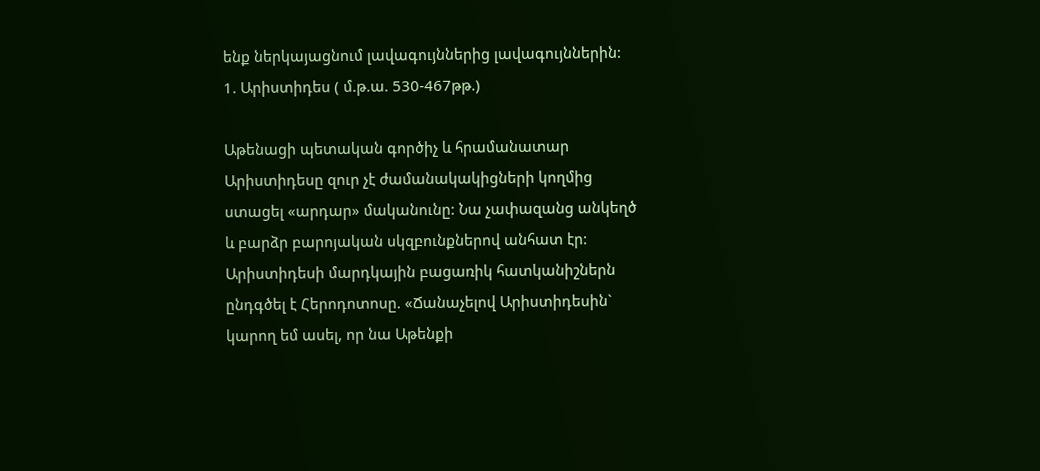ենք ներկայացնում լավագույններից լավագույններին:
1. Արիստիդես ( մ.թ.ա. 530-467թթ.)

Աթենացի պետական գործիչ և հրամանատար Արիստիդեսը զուր չէ ժամանակակիցների կողմից ստացել «արդար» մականունը: Նա չափազանց անկեղծ և բարձր բարոյական սկզբունքներով անհատ էր:
Արիստիդեսի մարդկային բացառիկ հատկանիշներն ընդգծել է Հերոդոտոսը. «Ճանաչելով Արիստիդեսին` կարող եմ ասել, որ նա Աթենքի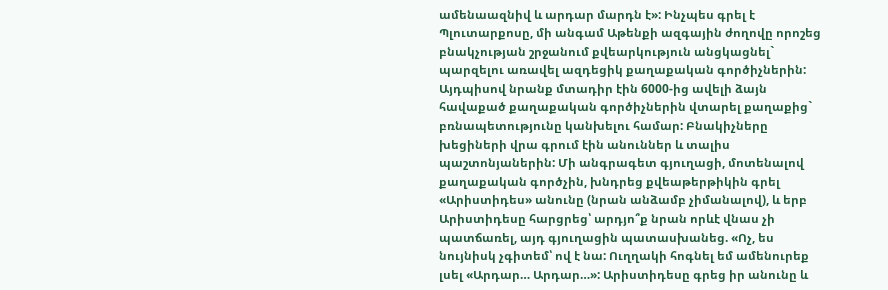ամենաազնիվ և արդար մարդն է»: Ինչպես գրել է Պլուտարքոսը, մի անգամ Աթենքի ազգային ժողովը որոշեց բնակչության շրջանում քվեարկություն անցկացնել` պարզելու առավել ազդեցիկ քաղաքական գործիչներին: Այդպիսով նրանք մտադիր էին 6000-ից ավելի ձայն հավաքած քաղաքական գործիչներին վտարել քաղաքից` բռնապետությունը կանխելու համար: Բնակիչները խեցիների վրա գրում էին անուններ և տալիս պաշտոնյաներին: Մի անգրագետ գյուղացի, մոտենալով քաղաքական գործչին, խնդրեց քվեաթերթիկին գրել «Արիստիդես» անունը (նրան անձամբ չիմանալով), և երբ Արիստիդեսը հարցրեց՝ արդյո՞ք նրան որևէ վնաս չի պատճառել, այդ գյուղացին պատասխանեց. «Ոչ, ես նույնիսկ չգիտեմ՝ ով է նա: Ուղղակի հոգնել եմ ամենուրեք լսել «Արդար… Արդար…»: Արիստիդեսը գրեց իր անունը և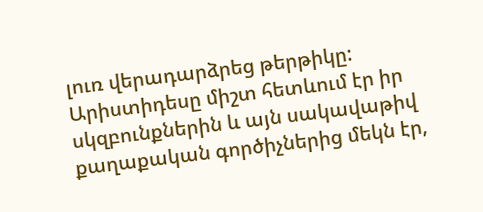լուռ վերադարձրեց թերթիկը: Արիստիդեսը միշտ հետևում էր իր սկզբունքներին և այն սակավաթիվ քաղաքական գործիչներից մեկն էր,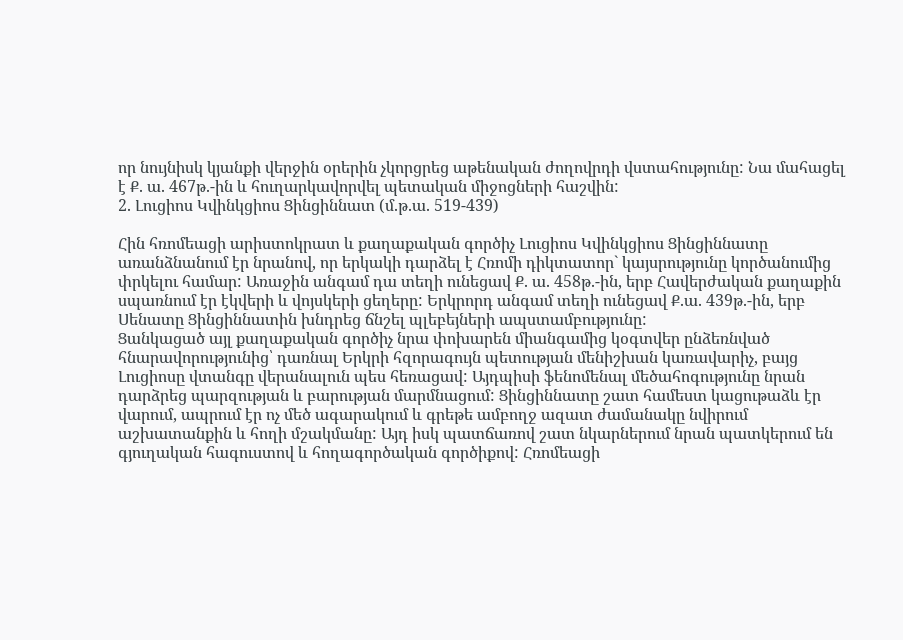որ նույնիսկ կյանքի վերջին օրերին չկորցրեց աթենական ժողովրդի վստահությունը: Նա մահացել է Ք. ա. 467թ.-ին և հուղարկավորվել պետական միջոցների հաշվին:
2. Լուցիոս Կվինկցիոս Ցինցիննատ (մ.թ.ա. 519-439)

Հին հռոմեացի արիստոկրատ և քաղաքական գործիչ Լուցիոս Կվինկցիոս Ցինցիննատը առանձնանում էր նրանով, որ երկակի դարձել է Հռոմի դիկտատոր` կայսրությունը կործանումից փրկելու համար: Առաջին անգամ դա տեղի ունեցավ Ք. ա. 458թ.-ին, երբ Հավերժական քաղաքին սպառնում էր էկվերի և վոյսկերի ցեղերը: Երկրորդ անգամ տեղի ունեցավ Ք.ա. 439թ.-ին, երբ Սենատը Ցինցիննատին խնդրեց ճնշել պլեբեյների ապստամբությունը:
Ցանկացած այլ քաղաքական գործիչ նրա փոխարեն միանգամից կօգտվեր ընձեռնված հնարավորությունից՝ դառնալ Երկրի հզորագույն պետության մենիշխան կառավարիչ, բայց Լուցիոսը վտանգը վերանալուն պես հեռացավ: Այդպիսի ֆենոմենալ մեծահոգությունը նրան դարձրեց պարզության և բարության մարմնացում: Ցինցիննատը շատ համեստ կացութաձև էր վարում, ապրում էր ոչ մեծ ագարակում և գրեթե ամբողջ ազատ ժամանակը նվիրում աշխատանքին և հողի մշակմանը: Այդ իսկ պատճառով շատ նկարներում նրան պատկերում են գյուղական հագուստով և հողագործական գործիքով: Հռոմեացի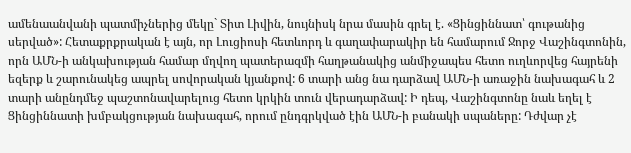ամենաանվանի պատմիչներից մեկը` Տիտ Լիվին, նույնիսկ նրա մասին գրել է. «Ցինցիննատ՝ գութանից սերված»: Հետաքրքրական է այն, որ Լուցիոսի հետևորդ և գաղափարակիր են համարում Ջորջ Վաշինգտոնին, որն ԱՄՆ-ի անկախության համար մղվող պատերազմի հաղթանակից անմիջապես հետո ուղևորվեց հայրենի եզերք և շարունակեց ապրել սովորական կյանքով: 6 տարի անց նա դարձավ ԱՄՆ-ի առաջին նախագահ և 2 տարի անընդմեջ պաշտոնավարելուց հետո կրկին տուն վերադարձավ: Ի դեպ, Վաշինգտոնը նաև եղել է Ցինցիննատի խմբակցության նախագահ, որում ընդգրկված էին ԱՄՆ-ի բանակի սպաները: Դժվար չէ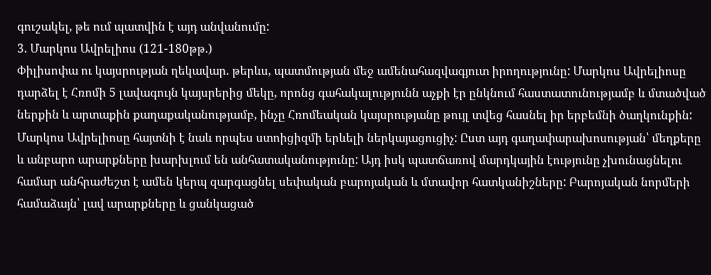գուշակել, թե ում պատվին է այդ անվանումը:
3. Մարկոս Ավրելիոս (121-180թթ.)
Փիլիսոփա ու կայսրության ղեկավար. թերևս, պատմության մեջ ամենահազվագյուտ իրողությունը: Մարկոս Ավրելիոսը դարձել է Հռոմի 5 լավագույն կայսրերից մեկը, որոնց գահակալությունն աչքի էր ընկնում հաստատունությամբ և մտածված ներքին և արտաքին քաղաքականությամբ, ինչը Հռոմեական կայսրությանը թույլ տվեց հասնել իր երբեմնի ծաղկունքին: Մարկոս Ավրելիոսը հայտնի է նաև որպես ստոիցիզմի երևելի ներկայացուցիչ: Ըստ այդ գաղափարախոսության՝ մեղքերը և անբարո արարքները խարխլում են անհատականությունը: Այդ իսկ պատճառով մարդկային էությունը չխունացնելու համար անհրաժեշտ է ամեն կերպ զարգացնել սեփական բարոյական և մտավոր հատկանիշները: Բարոյական նորմերի համաձայն՝ լավ արարքները և ցանկացած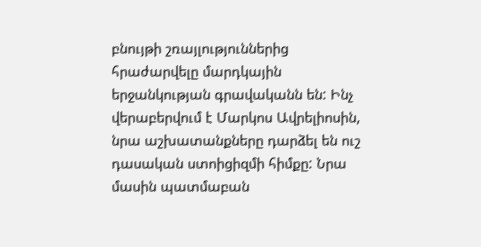բնույթի շռայլություններից հրաժարվելը մարդկային երջանկության գրավականն են: Ինչ վերաբերվում է Մարկոս Ավրելիոսին, նրա աշխատանքները դարձել են ուշ դասական ստոիցիզմի հիմքը: Նրա մասին պատմաբան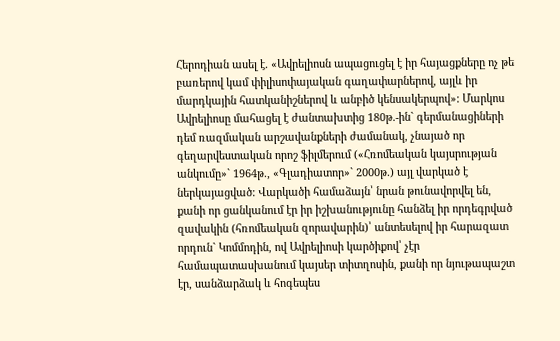Հերոդիան ասել է. «Ավրելիոսն ապացուցել է իր հայացքները ոչ թե բառերով կամ փիլիսոփայական գաղափարներով, այլև իր մարդկային հատկանիշներով և անբիծ կենսակերպով»: Մարկոս Ավրելիոսը մահացել է ժանտախտից 180թ.-ին` գերմանացիների դեմ ռազմական արշավանքների ժամանակ, չնայած որ գեղարվեստական որոշ ֆիլմերում («Հռոմեական կայսրության անկումը»` 1964թ., «Գլադիատոր»` 2000թ.) այլ վարկած է ներկայացված: Վարկածի համաձայն՝ նրան թունավորվել են, քանի որ ցանկանում էր իր իշխանությունը հանձել իր որդեգրված զավակին (հռոմեական զորավարին)՝ անտեսելով իր հարազատ որդուն` Կոմմոդին, ով Ավրելիոսի կարծիքով՝ չէր համապատասխանում կայսեր տիտղոսին, քանի որ նյութապաշտ էր, սանձարձակ և հոգեպես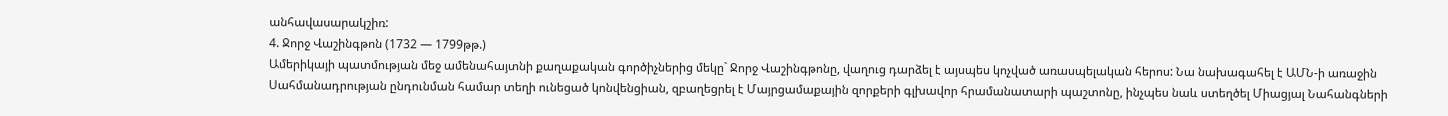անհավասարակշիռ:
4. Ջորջ Վաշինգթոն (1732 — 1799թթ.)
Ամերիկայի պատմության մեջ ամենահայտնի քաղաքական գործիչներից մեկը` Ջորջ Վաշինգթոնը, վաղուց դարձել է այսպես կոչված առասպելական հերոս: Նա նախագահել է ԱՄՆ-ի առաջին Սահմանադրության ընդունման համար տեղի ունեցած կոնվենցիան, զբաղեցրել է Մայրցամաքային զորքերի գլխավոր հրամանատարի պաշտոնը, ինչպես նաև ստեղծել Միացյալ Նահանգների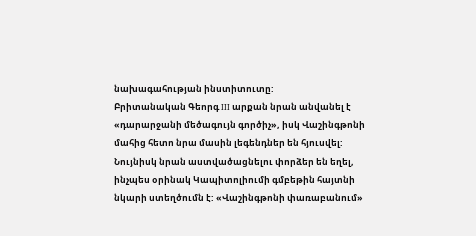նախագահության ինստիտուտը:
Բրիտանական Գեորգ III արքան նրան անվանել է «դարարջանի մեծագույն գործիչ», իսկ Վաշինգթոնի մահից հետո նրա մասին լեգենդներ են հյուսվել: Նույնիսկ նրան աստվածացնելու փորձեր են եղել, ինչպես օրինակ Կապիտոլիումի գմբեթին հայտնի նկարի ստեղծումն է: «Վաշինգթոնի փառաբանում»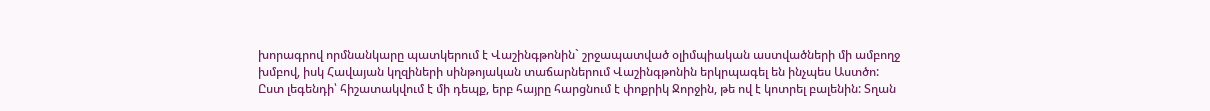խորագրով որմնանկարը պատկերում է Վաշինգթոնին` շրջապատված օլիմպիական աստվածների մի ամբողջ խմբով, իսկ Հավայան կղզիների սինթոյական տաճարներում Վաշինգթոնին երկրպագել են ինչպես Աստծո:
Ըստ լեգենդի՝ հիշատակվում է մի դեպք, երբ հայրը հարցնում է փոքրիկ Ջորջին, թե ով է կոտրել բալենին: Տղան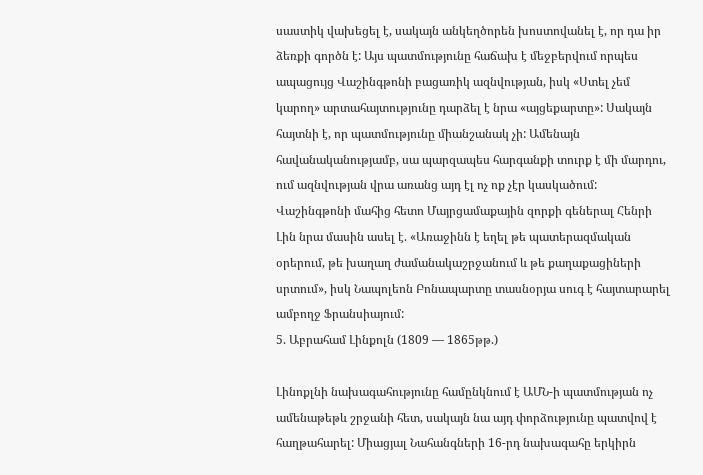սաստիկ վախեցել է, սակայն անկեղծորեն խոստովանել է, որ դա իր ձեռքի գործն է: Այս պատմությունը հաճախ է մեջբերվում որպես ապացույց Վաշինգթոնի բացառիկ ազնվության, իսկ «Ստել չեմ կարող» արտահայտությունը դարձել է նրա «այցեքարտը»: Սակայն հայտնի է, որ պատմությունը միանշանակ չի: Ամենայն հավանականությամբ, սա պարզապես հարգանքի տուրք է մի մարդու, ում ազնվության վրա առանց այդ էլ ոչ ոք չէր կասկածում:
Վաշինգթոնի մահից հետո Մայրցամաքային զորքի գեներալ Հենրի Լին նրա մասին ասել է. «Առաջինն է եղել թե պատերազմական օրերում, թե խաղաղ ժամանակաշրջանում և թե քաղաքացիների սրտում», իսկ Նապոլեոն Բոնապարտը տասնօրյա սուգ է հայտարարել ամբողջ Ֆրանսիայում:
5. Աբրահամ Լինքոլն (1809 — 1865թթ.)

Լինոքլնի նախագահությունը համընկնում է ԱՄՆ-ի պատմության ոչ ամենաթեթև շրջանի հետ, սակայն նա այդ փորձությունը պատվով է հաղթահարել: Միացյալ Նահանգների 16-րդ նախագահը երկիրն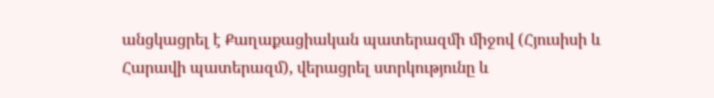անցկացրել է Քաղաքացիական պատերազմի միջով (Հյուսիսի և Հարավի պատերազմ), վերացրել ստրկությունը և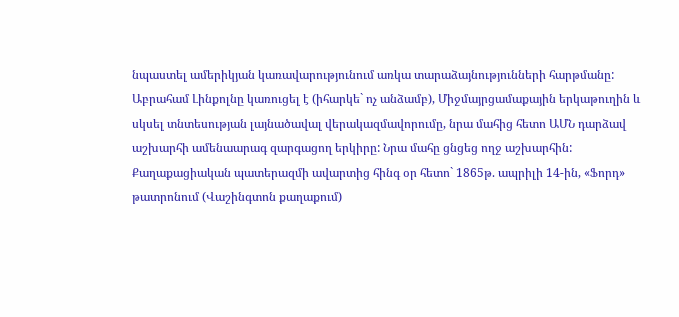նպաստել ամերիկյան կառավարությունում առկա տարաձայնությունների հարթմանը: Աբրահամ Լինքոլնը կառուցել է (իհարկե` ոչ անձամբ), Միջմայրցամաքային երկաթուղին և սկսել տնտեսության լայնածավալ վերակազմավորումը, նրա մահից հետո ԱՄՆ դարձավ աշխարհի ամենաարագ զարգացող երկիրը: Նրա մահը ցնցեց ողջ աշխարհին: Քաղաքացիական պատերազմի ավարտից հինգ օր հետո` 1865թ. ապրիլի 14-ին, «Ֆորդ» թատրոնում (Վաշինգտոն քաղաքում)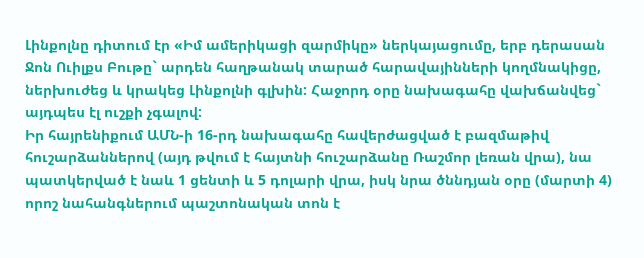Լինքոլնը դիտում էր «Իմ ամերիկացի զարմիկը» ներկայացումը, երբ դերասան Ջոն Ուիլքս Բութը` արդեն հաղթանակ տարած հարավայինների կողմնակիցը, ներխուժեց և կրակեց Լինքոլնի գլխին: Հաջորդ օրը նախագահը վախճանվեց` այդպես էլ ուշքի չգալով:
Իր հայրենիքում ԱՄՆ-ի 16-րդ նախագահը հավերժացված է բազմաթիվ հուշարձաններով (այդ թվում է հայտնի հուշարձանը Ռաշմոր լեռան վրա), նա պատկերված է նաև 1 ցենտի և 5 դոլարի վրա, իսկ նրա ծննդյան օրը (մարտի 4) որոշ նահանգներում պաշտոնական տոն է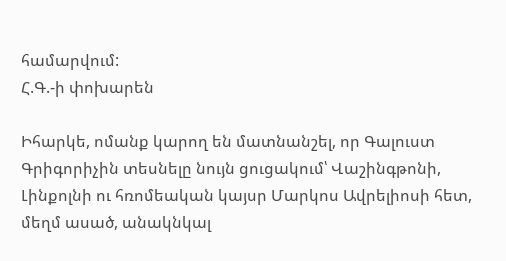համարվում:
Հ.Գ.-ի փոխարեն

Իհարկե, ոմանք կարող են մատնանշել, որ Գալուստ Գրիգորիչին տեսնելը նույն ցուցակում՝ Վաշինգթոնի, Լինքոլնի ու հռոմեական կայսր Մարկոս Ավրելիոսի հետ, մեղմ ասած, անակնկալ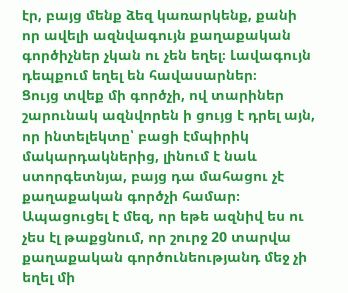էր, բայց մենք ձեզ կառարկենք, քանի որ ավելի ազնվագույն քաղաքական գործիչներ չկան ու չեն եղել։ Լավագույն դեպքում եղել են հավասարներ։
Ցույց տվեք մի գործչի, ով տարիներ շարունակ ազնվորեն ի ցույց է դրել այն, որ ինտելեկտը՝ բացի էմպիրիկ մակարդակներից, լինում է նաև ստորգետնյա, բայց դա մահացու չէ քաղաքական գործչի համար։ Ապացուցել է մեզ, որ եթե ազնիվ ես ու չես էլ թաքցնում, որ շուրջ 20 տարվա քաղաքական գործունեությանդ մեջ չի եղել մի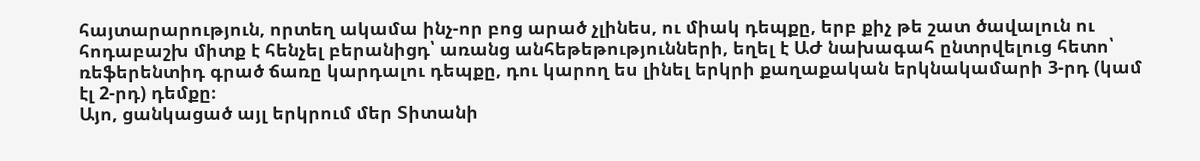հայտարարություն, որտեղ ակամա ինչ-որ բոց արած չլինես, ու միակ դեպքը, երբ քիչ թե շատ ծավալուն ու հոդաբաշխ միտք է հենչել բերանիցդ՝ առանց անհեթեթությունների, եղել է ԱԺ նախագահ ընտրվելուց հետո՝ ռեֆերենտիդ գրած ճառը կարդալու դեպքը, դու կարող ես լինել երկրի քաղաքական երկնակամարի 3-րդ (կամ էլ 2-րդ) դեմքը։
Այո, ցանկացած այլ երկրում մեր Տիտանի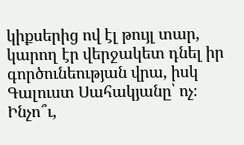կիքսերից ով էլ թույլ տար, կարող էր վերջակետ դնել իր գործունեության վրա, իսկ Գալուստ Սահակյանը՝ ոչ։ Ինչո՞ւ,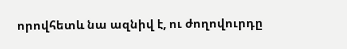որովհետև նա ազնիվ է, ու ժողովուրդը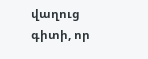վաղուց գիտի, որ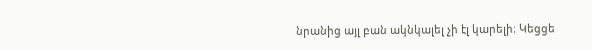նրանից այլ բան ակնկալել չի էլ կարելի։ Կեցցե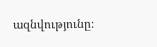ազնվությունը։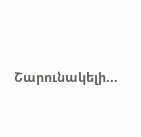Շարունակելի...